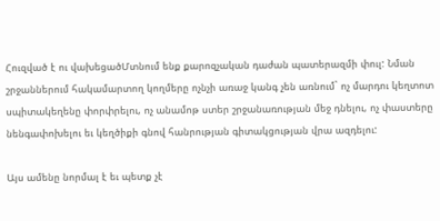Հուզված է ու վախեցածՄտնում ենք քարոզչական դաժան պատերազմի փուլ: Նման շրջաններում հակամարտող կողմերը ոչնչի առաջ կանգ չեն առնում` ոչ մարդու կեղտոտ սպիտակեղենը փորփրելու, ոչ անամոթ ստեր շրջանառության մեջ դնելու, ոչ փաստերը նենգափոխելու եւ կեղծիքի գնով հանրության գիտակցության վրա ազդելու:

Այս ամենը նորմալ է եւ պետք չէ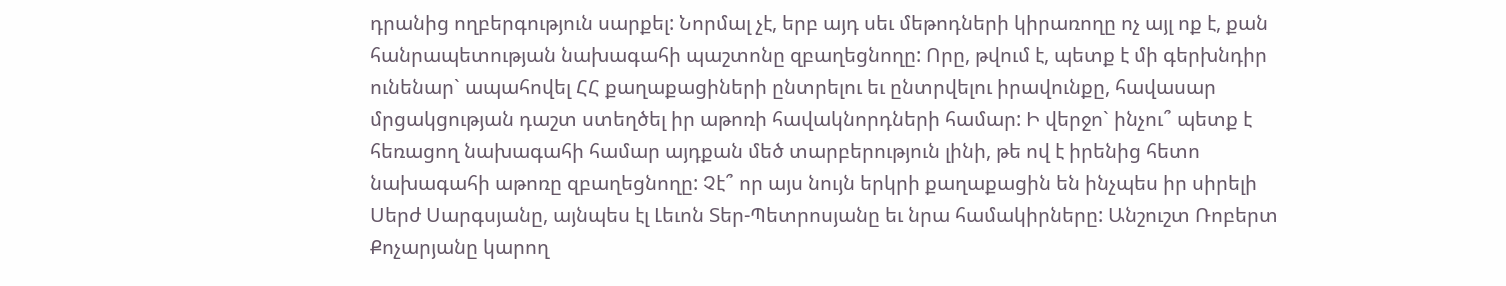դրանից ողբերգություն սարքել: Նորմալ չէ, երբ այդ սեւ մեթոդների կիրառողը ոչ այլ ոք է, քան հանրապետության նախագահի պաշտոնը զբաղեցնողը: Որը, թվում է, պետք է մի գերխնդիր ունենար` ապահովել ՀՀ քաղաքացիների ընտրելու եւ ընտրվելու իրավունքը, հավասար մրցակցության դաշտ ստեղծել իր աթոռի հավակնորդների համար: Ի վերջո` ինչու՞ պետք է հեռացող նախագահի համար այդքան մեծ տարբերություն լինի, թե ով է իրենից հետո նախագահի աթոռը զբաղեցնողը: Չէ՞ որ այս նույն երկրի քաղաքացին են ինչպես իր սիրելի Սերժ Սարգսյանը, այնպես էլ Լեւոն Տեր-Պետրոսյանը եւ նրա համակիրները: Անշուշտ Ռոբերտ Քոչարյանը կարող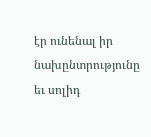էր ունենալ իր նախընտրությունը եւ սոլիդ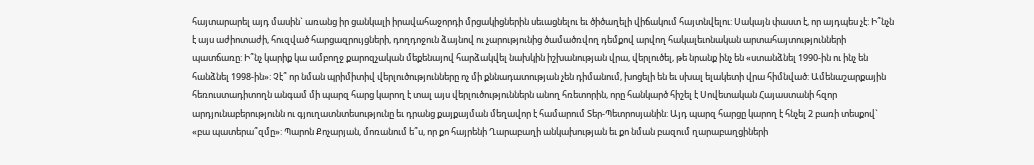հայտարարել այդ մասին` առանց իր ցանկալի իրավահաջորդի մրցակիցներին սեւացնելու եւ ծիծաղելի վիճակում հայտնվելու: Սակայն փաստ է, որ այդպես չէ: Ի՞նչն է այս աժիոտաժի, հուզված հարցազրույցների, դողդոջուն ձայնով ու չարությունից ծամածռվող դեմքով արվող հակալեւոնական արտահայտությունների պատճառը: Ի՞նչ կարիք կա ամբողջ քարոզչական մեքենայով հարձակվել նախկին իշխանության վրա, վերլուծել, թե նրանք ինչ են «ստանձնել 1990-ին ու ինչ են հանձնել 1998-ին»: Չէ՞ որ նման պրիմիտիվ վերլուծությունները ոչ մի քննադատության չեն դիմանում, խոցելի են եւ սխալ ելակետի վրա հիմնված: Ամենաշարքային հեռուստադիտողն անգամ մի պարզ հարց կարող է տալ այս վերլուծություններն անող հռետորին, որը հանկարծ հիշել է Սովետական Հայաստանի հզոր արդյունաբերությունն ու գյուղատնտեսությունը եւ դրանց քայքայման մեղավոր է համարում Տեր-Պետրոսյանին: Այդ պարզ հարցը կարող է հնչել 2 բառի տեսքով` «բա պատերա՞զմը»: Պարոն Քոչարյան, մոռանում ե՞ս, որ քո հայրենի Ղարաբաղի անկախության եւ քո նման բազում ղարաբաղցիների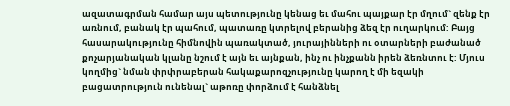ազատագրման համար այս պետությունը կենաց եւ մահու պայքար էր մղում` զենք էր առնում, բանակ էր պահում, պատառը կտրելով բերանից ձեզ էր ուղարկում: Բայց հասարակությունը հիմնովին պառակտած, յուրայինների ու օտարների բաժանած քոչարյանական կլանը նշում է այն եւ այնքան, ինչ ու ինչքանն իրեն ձեռնտու է: Մյուս կողմից` նման փրփրաբերան հակաքարոզչությունը կարող է մի եզակի բացատրություն ունենալ` աթոռը փորձում է հանձնել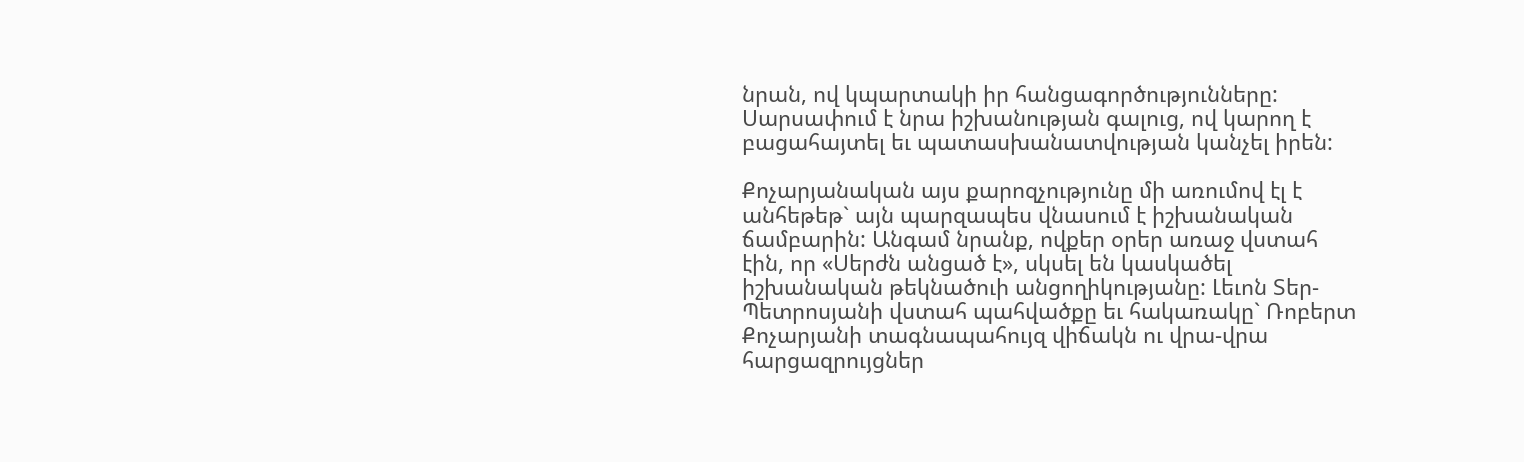նրան, ով կպարտակի իր հանցագործությունները: Սարսափում է նրա իշխանության գալուց, ով կարող է բացահայտել եւ պատասխանատվության կանչել իրեն:

Քոչարյանական այս քարոզչությունը մի առումով էլ է անհեթեթ` այն պարզապես վնասում է իշխանական ճամբարին: Անգամ նրանք, ովքեր օրեր առաջ վստահ էին, որ «Սերժն անցած է», սկսել են կասկածել իշխանական թեկնածուի անցողիկությանը: Լեւոն Տեր-Պետրոսյանի վստահ պահվածքը եւ հակառակը` Ռոբերտ Քոչարյանի տագնապահույզ վիճակն ու վրա-վրա հարցազրույցներ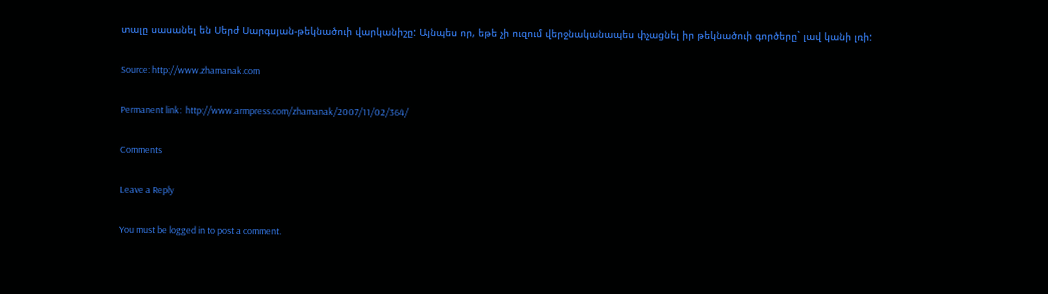տալը սասանել են Սերժ Սարգսյան-թեկնածուի վարկանիշը: Այնպես որ, եթե չի ուզում վերջնականապես փչացնել իր թեկնածուի գործերը` լավ կանի լռի:

Source: http://www.zhamanak.com

Permanent link:  http://www.armpress.com/zhamanak/2007/11/02/364/

Comments

Leave a Reply

You must be logged in to post a comment.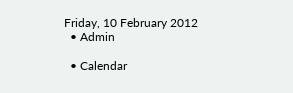Friday, 10 February 2012
  • Admin

  • Calendar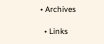• Archives

  • Links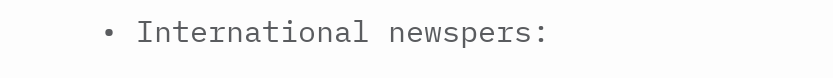• International newspers: